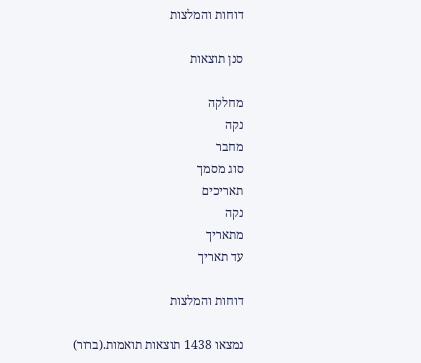דוחות והמלצות

סנן תוצאות

מחלקה
נקה
מחבר
סוג מסמך
תאריכים
נקה
מתאריך
עד תאריך

דוחות והמלצות

נמצאו 1438 תוצאות תואמות.(ברור)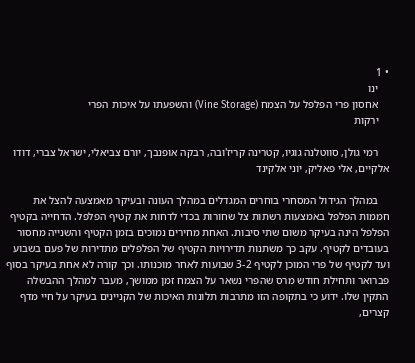• 1
    ינו
    אחסון פרי הפלפל על הצמח (Vine Storage) והשפעתו על איכות הפרי
    ירקות

    רמי גולן, סווטלנה גוגיו, קטרינה קריז'ובה, רבקה אופנבך, יורם צביאלי, ישראל צברי, דודו אלקיים, אלי פאליק, יוני אלקינד

    במהלך הגידול המסחרי בוחרים המגדלים במהלך העונה ובעיקר מאמצעה להצל את חממות הפלפל באמצעות רשתות צל שחורות בכדי לדחות את קטיף הפלפל. הדחייה בקטיף הפלפל הינה בעיקר משום שתי סיבות. האחת מחירים נמוכים בזמן הקטיף והשנייה מחסור בעובדים לקטיף. עקב כך משתנות תדירויות הקטיף של הפלפלים מתדירות של פעם בשבוע ועד לקטיף של פרי המוכן לקטיף 3-2 שבועות לאחר מוכנותו. וכך קורה לא אחת בעיקר בסוף פברואר ותחילת חודש מרס שהפרי נשאר על הצמח זמן ממושך, מעבר למהלך ההבשלה התקין שלו. ידוע כי בתקופה הזו מתרבות תלונות האיכות של הקניינים בעיקר על חיי מדף קצרים,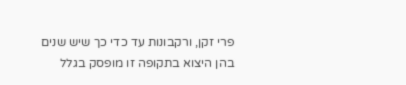פרי זקן, ורקבונות עד כדי כך שיש שנים בהן היצוא בתקופה זו מופסק בגלל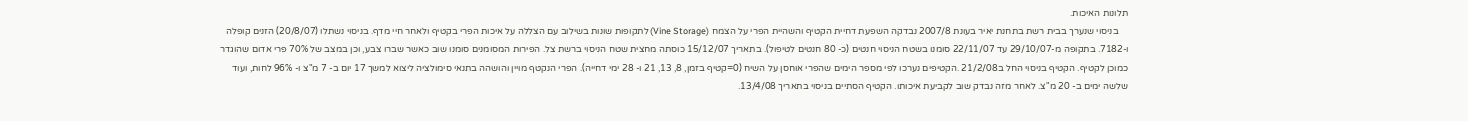תלונות האיכות.
    בניסוי שנערך בבית רשת בתחנת יאיר בעונת 2007/8 נבדקה השפעת דחיית הקטיף והשהיית הפרי על הצמח (Vine Storage) לתקופות שונות בשילוב עם הצללה על איכות הפרי בקטיף ולאחר חיי מדף. בניסוי נשתלו (20/8/07) הזנים קופלה ו-7182. בתקופה מ-29/10/07 עד 22/11/07 סומנו בשטח הניסוי חנטים (כ- 80 חנטים לטיפול). בתאריך 15/12/07 כוסתה מחצית שטח הניסוי ברשת צל. הפירות המסומנים סומנו שוב כאשר שברו צבע, וכן במצב של 70% פרי אדום שהוגדר כמוכן לקטיף. הקטיף בניסוי החל ב21/2/08 .הקטיפים נערכו לפי מספר הימים שהפרי אוחסן על השיח (0=קטיף בזמן, 8, 13, 21 ו- 28 ימי דחייה). הפרי הנקטף מויין והושהה בתנאי סימולציה ליצוא למשך 17 יום ב- 7 מ"צ ו- 96% לחות, ועוד שלשה ימים ב- 20 מ"צ. לאחר מזה נבדק שוב לקביעת איכותו. הקטיף הסתיים בניסוי בתאריך 13/4/08.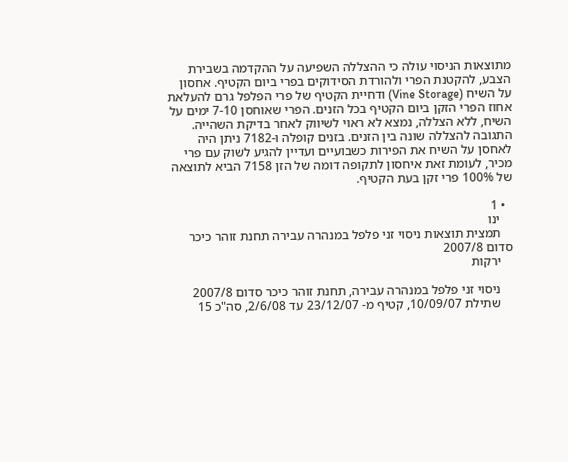מתוצאות הניסוי עולה כי ההצללה השפיעה על ההקדמה בשבירת הצבע, להקטנת הפרי ולהורדת הסידוקים בפרי ביום הקטיף. אחסון על השיח (Vine Storage) ודחיית הקטיף של פרי הפלפל גרם להעלאת אחוז הפרי הזקן ביום הקטיף בכל הזנים. הפרי שאוחסן 7-10 ימים על השיח, ללא הצללה, נמצא לא ראוי לשיווק לאחר בדיקת השהייה. התגובה להצללה שונה בין הזנים. בזנים קופלה ו-7182 ניתן היה לאחסן על השיח את הפירות כשבועיים ועדיין להגיע לשוק עם פרי מכיר, לעומת זאת איחסון לתקופה דומה של הזן 7158 הביא לתוצאה של 100% פרי זקן בעת הקטיף.

  • 1
    ינו
    תמצית תוצאות ניסוי זני פלפל במנהרה עבירה תחנת זוהר כיכר סדום 2007/8
    ירקות

    ניסוי זני פלפל במנהרה עבירה, תחנת זוהר כיכר סדום 2007/8
    שתילת 10/09/07, קטיף מ- 23/12/07 עד 2/6/08, סה"כ 15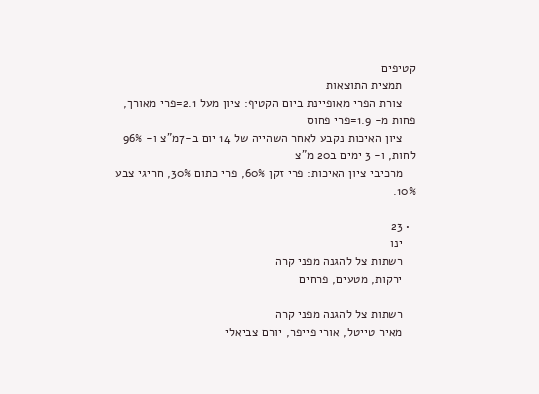קטיפים
    תמצית התוצאות
    צורת הפרי מאופיינת ביום הקטיף: ציון מעל 2.1=פרי מאורך, פחות מ- 1.9=פרי פחוס
    ציון האיכות נקבע לאחר השהייה של 14 יום ב-7מ"צ ו- 96% לחות, ו- 3 ימים ב20 מ"צ
    מרכיבי ציון האיכות: פרי זקן 60%, פרי כתום 30%, חריגי צבע 10%.

  • 23
    ינו
    רשתות צל להגנה מפני קרה
    ירקות, מטעים, פרחים

    רשתות צל להגנה מפני קרה
    מאיר טייטל, אורי פייפר, יורם צביאלי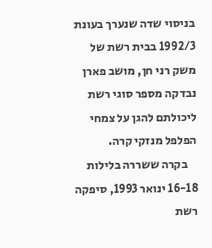בניסוי שדה שנערך בעונת 1992/3 בבית רשת של משק רני חן, מושב פארן נבדקה מספר סוגי רשת ליכולתם להגן על צמחי הפלפל מנזקי קרה.
    בקרה ששררה בלילות 16-18 ינואר 1993, סיפקה רשת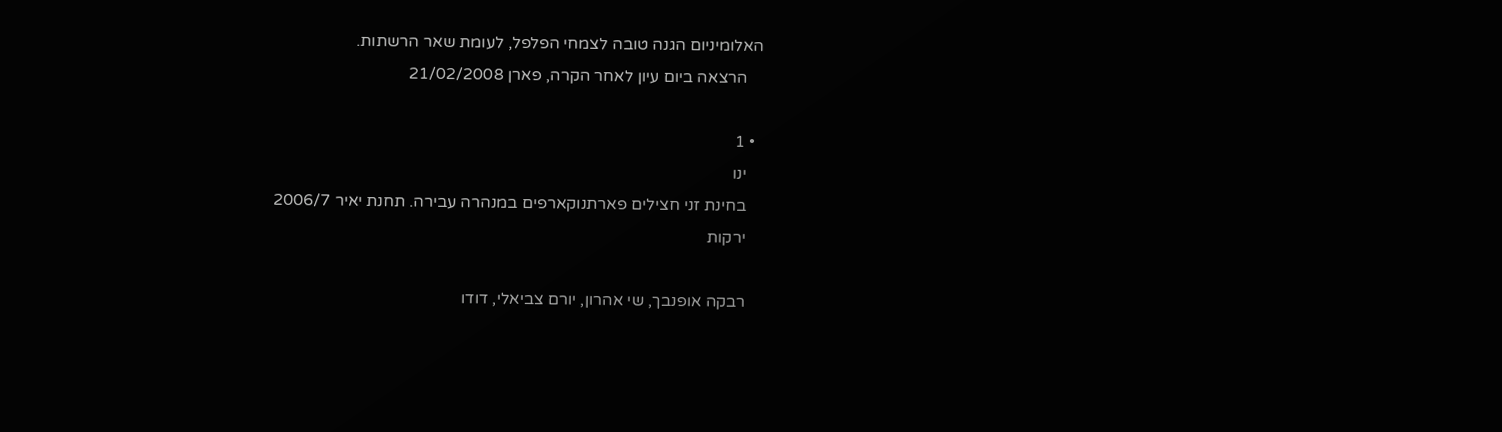האלומיניום הגנה טובה לצמחי הפלפל, לעומת שאר הרשתות.
    הרצאה ביום עיון לאחר הקרה, פארן 21/02/2008

  • 1
    ינו
    בחינת זני חצילים פארתנוקארפים במנהרה עבירה. תחנת יאיר 2006/7
    ירקות

    רבקה אופנבך, שי אהרון, יורם צביאלי, דודו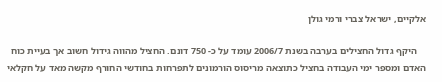אלקיים, ישראל צברי ורמי גולן

    היקף גדול החצילים בערבה בשנת 2006/7 עומד על כ- 750 דונם. החציל מהווה גידול חשוב אך בעיית כוח האדם ומספר ימי העבודה בחציל כתוצאה מריסוס הורמונים לתפרחות בחודשי החורף מקשה מאד על חקלאי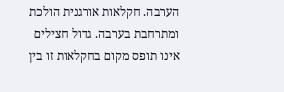הערבה. חקלאות אורגנית הולכת ומתרחבת בערבה. גדול חצילים אינו תופס מקום בחקלאות זו בין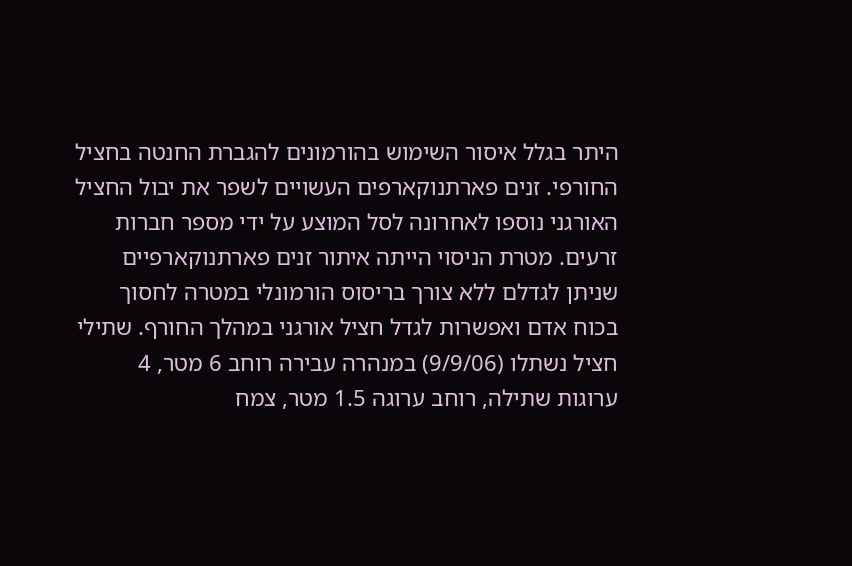היתר בגלל איסור השימוש בהורמונים להגברת החנטה בחציל החורפי. זנים פארתנוקארפים העשויים לשפר את יבול החציל האורגני נוספו לאחרונה לסל המוצע על ידי מספר חברות זרעים. מטרת הניסוי הייתה איתור זנים פארתנוקארפיים שניתן לגדלם ללא צורך בריסוס הורמונלי במטרה לחסוך בכוח אדם ואפשרות לגדל חציל אורגני במהלך החורף. שתילי חציל נשתלו (9/9/06) במנהרה עבירה רוחב 6 מטר, 4 ערוגות שתילה, רוחב ערוגה 1.5 מטר, צמח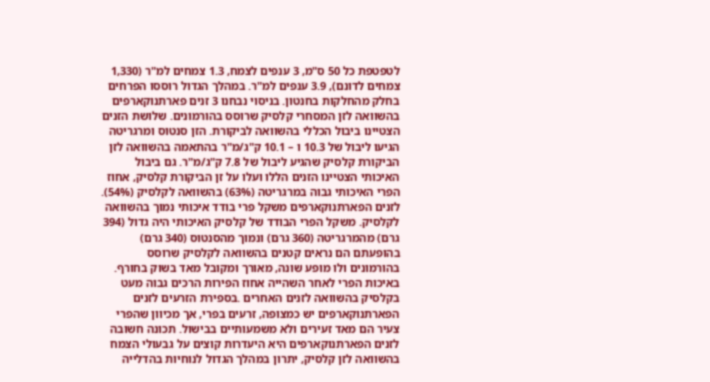לטפטפת כל 50 ס"מ, 3 ענפים לצמח, 1.3 צמחים למ"ר (1,330 צמחים לדונם), 3.9 ענפים למ"ר. במהלך הגדול רוססו הפרחים בחלק מהחלקות בחנטון. בניסוי נבחנו 3 זנים פארתנוקארפים בהשוואה לזן המסחרי קלסיק שרוסס בהורמונים. שלושת הזנים הצטיינו ביבול הכללי בהשוואה לביקורת. הזן סנטוס ומרגריטה הגיעו ליבול של 10.3 ו – 10.1 ק"ג/מ"ר בהתאמה בהשוואה לזן הביקורת קלסיק שהגיע ליבול של 7.8 ק"ג/מ"ר. גם ביבול האיכותי הצטיינו הזנים הללו ועלו על זן הביקורת קלסיק, אחוז הפרי האיכותי גבוה במרגריטה (63%) בהשוואה לקלסיק (54%). לזנים הפארתנוקארפים משקל פרי בודד איכותי נמוך בהשוואה לקלסיק. משקל הפרי הבודד של קלסיק האיכותי היה גדול (394 גרם) מהמרגריטה (360 גרם) ונמוך מהסנטוס (340 גרם) בהופעתם הם נראים קטנים בהשוואה לקלסיק שרוסס בהורמונים ולו מופע שונה, מאורך ומקובל מאד בשוק בחורף. באיכות הפרי לאחר השהייה אחוז הפירות הרכים גבוה מעט בקלסיק בהשוואה לזנים האחרים .בספירת הזרעים לזנים הפארתנוקארפים יש כמצופה, זרעים בפרי, אך מכיוון שהפרי צעיר הם מאד זעירים ולא משמעותיים בבישול. תכונה חשובה לזנים הפארתנוקארפים היא היעדרות קוצים על גבעולי הצמח בהשוואה לזן קלסיק, יתרון במהלך הגדול לנוחיות בהדלייה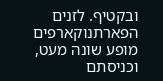ובקטיף. לזנים הפארתנוקארפים מופע שונה מעט, וכניסתם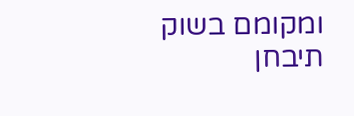ומקומם בשוק תיבחן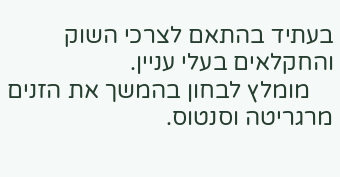בעתיד בהתאם לצרכי השוק והחקלאים בעלי עניין.
    מומלץ לבחון בהמשך את הזנים מרגריטה וסנטוס.